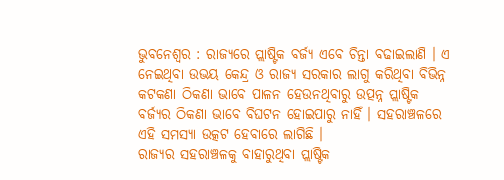ଭୁବନେଶ୍ୱର : ରାଜ୍ୟରେ ପ୍ଲାଷ୍ଟିକ ବର୍ଜ୍ୟ ଏବେ ଚିନ୍ତା ବଢାଇଲାଣି । ଏ ନେଇଥିବା ଉଭୟ କେନ୍ଦ୍ର ଓ ରାଜ୍ୟ ସରକାର ଲାଗୁ କରିଥିବା ବିଭିନ୍ନ କଟକଣା ଠିକଣା ଭାବେ ପାଳନ ହେଉନଥିବାରୁ ଉତ୍ପନ୍ନ ପ୍ଲାଷ୍ଟିକ ବର୍ଜ୍ୟର ଠିକଣା ଭାବେ ବିଘଟନ ହୋଇପାରୁ ନାହିଁ । ସହରାଞ୍ଚଳରେ ଏହି ସମସ୍ୟା ଉତ୍କଟ ହେବାରେ ଲାଗିଛି ।
ରାଜ୍ୟର ସହରାଞ୍ଚଳକୁ ବାହାରୁଥିବା ପ୍ଲାଷ୍ଟିକ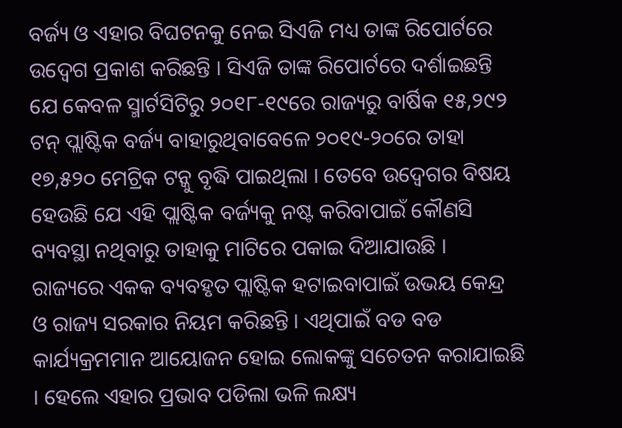ବର୍ଜ୍ୟ ଓ ଏହାର ବିଘଟନକୁ ନେଇ ସିଏଜି ମଧ୍ୟ ତାଙ୍କ ରିପୋର୍ଟରେ ଉଦ୍ବେଗ ପ୍ରକାଶ କରିଛନ୍ତି । ସିଏଜି ତାଙ୍କ ରିପୋର୍ଟରେ ଦର୍ଶାଇଛନ୍ତି ଯେ କେବଳ ସ୍ମାର୍ଟସିଟିରୁ ୨୦୧୮-୧୯ରେ ରାଜ୍ୟରୁ ବାର୍ଷିକ ୧୫,୨୯୨ ଟନ୍ ପ୍ଲାଷ୍ଟିକ ବର୍ଜ୍ୟ ବାହାରୁଥିବାବେଳେ ୨୦୧୯-୨୦ରେ ତାହା ୧୭,୫୨୦ ମେଟ୍ରିକ ଟନ୍କୁ ବୃଦ୍ଧି ପାଇଥିଲା । ତେବେ ଉଦ୍ବେଗର ବିଷୟ ହେଉଛି ଯେ ଏହି ପ୍ଲାଷ୍ଟିକ ବର୍ଜ୍ୟକୁ ନଷ୍ଟ କରିବାପାଇଁ କୌଣସି ବ୍ୟବସ୍ଥା ନଥିବାରୁ ତାହାକୁ ମାଟିରେ ପକାଇ ଦିଆଯାଉଛି ।
ରାଜ୍ୟରେ ଏକକ ବ୍ୟବହୃତ ପ୍ଲାଷ୍ଟିକ ହଟାଇବାପାଇଁ ଉଭୟ କେନ୍ଦ୍ର ଓ ରାଜ୍ୟ ସରକାର ନିୟମ କରିଛନ୍ତି । ଏଥିପାଇଁ ବଡ ବଡ କାର୍ଯ୍ୟକ୍ରମମାନ ଆୟୋଜନ ହୋଇ ଲୋକଙ୍କୁ ସଚେତନ କରାଯାଇଛି । ହେଲେ ଏହାର ପ୍ରଭାବ ପଡିଲା ଭଳି ଲକ୍ଷ୍ୟ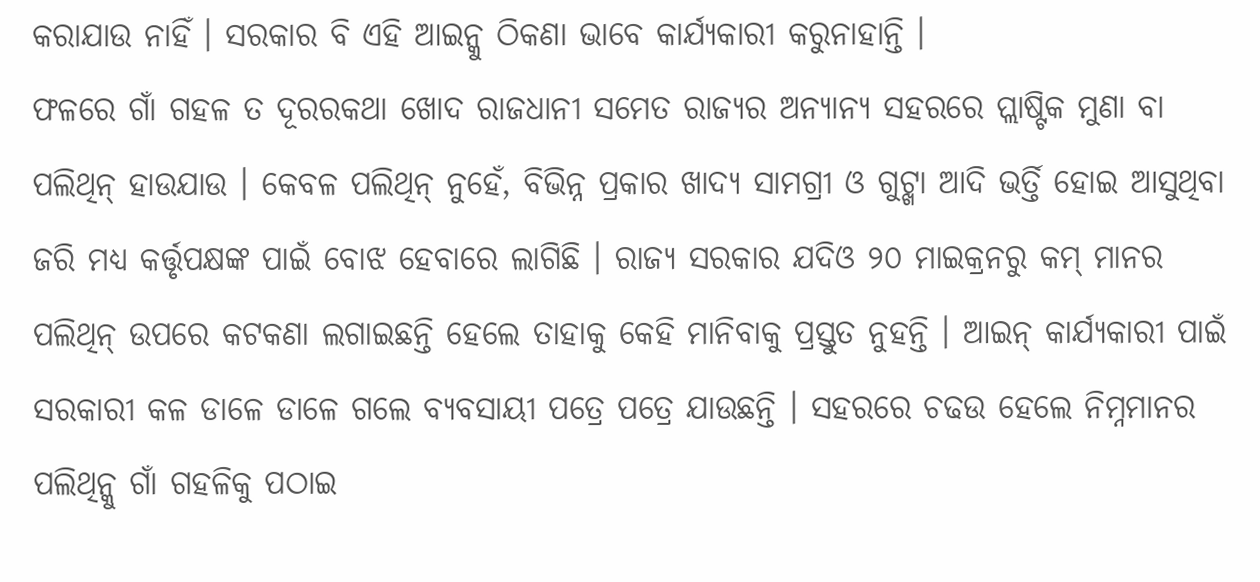କରାଯାଉ ନାହିଁ । ସରକାର ବି ଏହି ଆଇନ୍କୁ ଠିକଣା ଭାବେ କାର୍ଯ୍ୟକାରୀ କରୁନାହାନ୍ତି ।
ଫଳରେ ଗାଁ ଗହଳ ତ ଦୂରରକଥା ଖୋଦ ରାଜଧାନୀ ସମେତ ରାଜ୍ୟର ଅନ୍ୟାନ୍ୟ ସହରରେ ପ୍ଲାଷ୍ଟିକ ମୁଣା ବା ପଲିଥିନ୍ ହାଉଯାଉ । କେବଳ ପଲିଥିନ୍ ନୁହେଁ, ବିଭିନ୍ନ ପ୍ରକାର ଖାଦ୍ୟ ସାମଗ୍ରୀ ଓ ଗୁଟ୍ଖା ଆଦି ଭର୍ତ୍ତି ହୋଇ ଆସୁଥିବା ଜରି ମଧ୍ୟ କର୍ତ୍ତୃପକ୍ଷଙ୍କ ପାଇଁ ବୋଝ ହେବାରେ ଲାଗିଛି । ରାଜ୍ୟ ସରକାର ଯଦିଓ ୨୦ ମାଇକ୍ରନରୁ କମ୍ ମାନର ପଲିଥିନ୍ ଉପରେ କଟକଣା ଲଗାଇଛନ୍ତି ହେଲେ ତାହାକୁ କେହି ମାନିବାକୁ ପ୍ରସ୍ତୁତ ନୁହନ୍ତି । ଆଇନ୍ କାର୍ଯ୍ୟକାରୀ ପାଇଁ ସରକାରୀ କଳ ଡାଳେ ଡାଳେ ଗଲେ ବ୍ୟବସାୟୀ ପତ୍ରେ ପତ୍ରେ ଯାଉଛନ୍ତି । ସହରରେ ଚଢଉ ହେଲେ ନିମ୍ନମାନର ପଲିଥିନ୍କୁ ଗାଁ ଗହଳିକୁ ପଠାଇ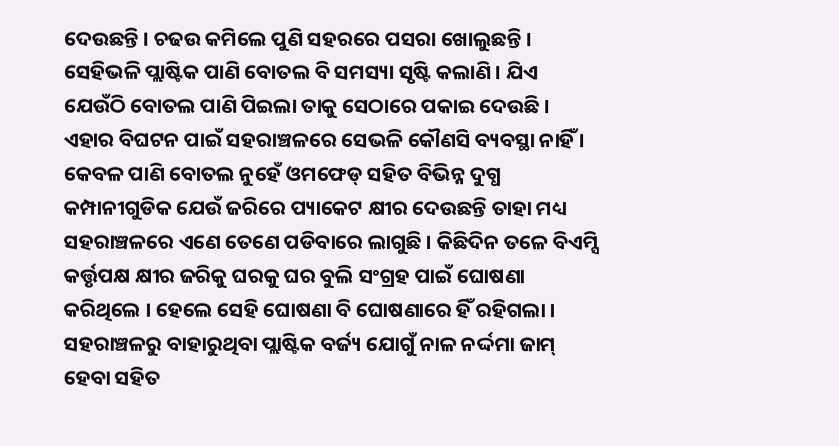ଦେଉଛନ୍ତି । ଚଢଉ କମିଲେ ପୁଣି ସହରରେ ପସରା ଖୋଲୁଛନ୍ତି ।
ସେହିଭଳି ପ୍ଲାଷ୍ଟିକ ପାଣି ବୋତଲ ବି ସମସ୍ୟା ସୃଷ୍ଟି କଲାଣି । ଯିଏ ଯେଉଁଠି ବୋତଲ ପାଣି ପିଇଲା ତାକୁ ସେଠାରେ ପକାଇ ଦେଉଛି । ଏହାର ବିଘଟନ ପାଇଁ ସହରାଞ୍ଚଳରେ ସେଭଳି କୌଣସି ବ୍ୟବସ୍ଥା ନାହିଁ । କେବଳ ପାଣି ବୋତଲ ନୁହେଁ ଓମଫେଡ୍ ସହିତ ବିଭିନ୍ନ ଦୁଗ୍ଧ କମ୍ପାନୀଗୁଡିକ ଯେଉଁ ଜରିରେ ପ୍ୟାକେଟ କ୍ଷୀର ଦେଉଛନ୍ତି ତାହା ମଧ୍ୟ ସହରାଞ୍ଚଳରେ ଏଣେ ତେଣେ ପଡିବାରେ ଲାଗୁଛି । କିଛିଦିନ ତଳେ ବିଏମ୍ସି କର୍ତ୍ତୃପକ୍ଷ କ୍ଷୀର ଜରିକୁ ଘରକୁ ଘର ବୁଲି ସଂଗ୍ରହ ପାଇଁ ଘୋଷଣା କରିଥିଲେ । ହେଲେ ସେହି ଘୋଷଣା ବି ଘୋଷଣାରେ ହିଁ ରହିଗଲା ।
ସହରାଞ୍ଚଳରୁ ବାହାରୁଥିବା ପ୍ଲାଷ୍ଟିକ ବର୍ଜ୍ୟ ଯୋଗୁଁ ନାଳ ନର୍ଦ୍ଦମା ଜାମ୍ ହେବା ସହିତ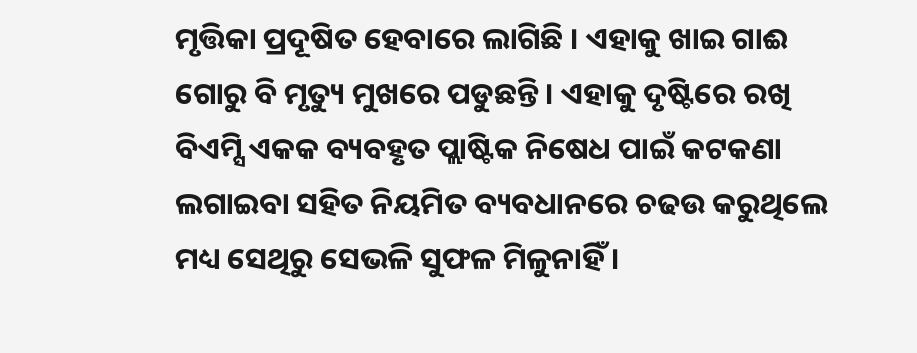ମୃତ୍ତିକା ପ୍ରଦୂଷିତ ହେବାରେ ଲାଗିଛି । ଏହାକୁ ଖାଇ ଗାଈ ଗୋରୁ ବି ମୃତ୍ୟୁ ମୁଖରେ ପଡୁଛନ୍ତି । ଏହାକୁ ଦୃଷ୍ଟିରେ ରଖି ବିଏମ୍ସି ଏକକ ବ୍ୟବହୃତ ପ୍ଲାଷ୍ଟିକ ନିଷେଧ ପାଇଁ କଟକଣା ଲଗାଇବା ସହିତ ନିୟମିତ ବ୍ୟବଧାନରେ ଚଢଉ କରୁଥିଲେ ମଧ୍ୟ ସେଥିରୁ ସେଭଳି ସୁଫଳ ମିଳୁନାହିଁ ।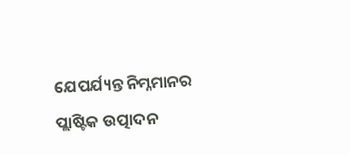ଯେପର୍ଯ୍ୟନ୍ତ ନିମ୍ନମାନର ପ୍ଲାଷ୍ଟିକ ଉତ୍ପାଦନ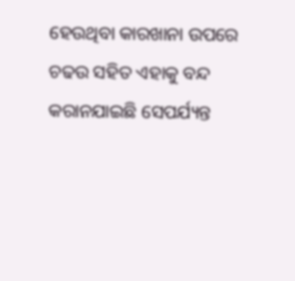ହେଉଥିବା କାରଖାନା ଉପରେ ଚଢଉ ସହିତ ଏହାକୁ ବନ୍ଦ କରାନଯାଇଛି ସେପର୍ଯ୍ୟନ୍ତ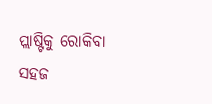ପ୍ଲାଷ୍ଟିକୁ ରୋକିବା ସହଜ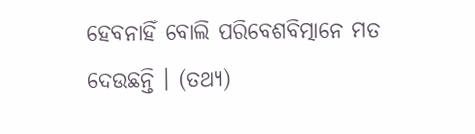ହେବନାହିଁ ବୋଲି ପରିବେଶବିତ୍ମାନେ ମତ ଦେଉଛନ୍ତି । (ତଥ୍ୟ)